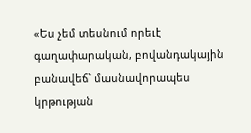«Ես չեմ տեսնում որեւէ գաղափարական, բովանդակային բանավեճ` մասնավորապես կրթության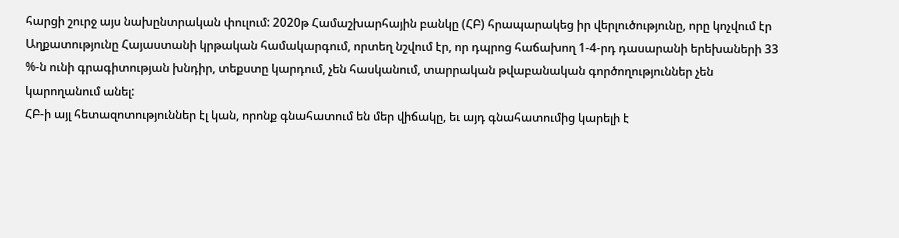հարցի շուրջ այս նախընտրական փուլում: 2020թ Համաշխարհային բանկը (ՀԲ) հրապարակեց իր վերլուծությունը, որը կոչվում էր Աղքատությունը Հայաստանի կրթական համակարգում, որտեղ նշվում էր, որ դպրոց հաճախող 1-4-րդ դասարանի երեխաների 33 %-ն ունի գրագիտության խնդիր, տեքստը կարդում, չեն հասկանում, տարրական թվաբանական գործողություններ չեն կարողանում անել:
ՀԲ-ի այլ հետազոտություններ էլ կան, որոնք գնահատում են մեր վիճակը, եւ այդ գնահատումից կարելի է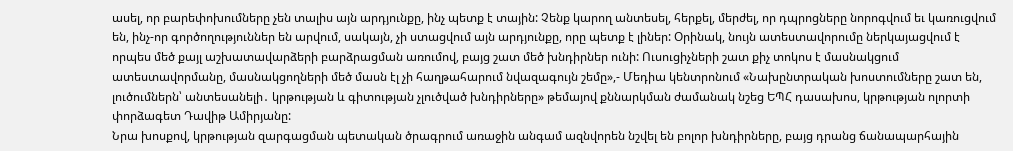ասել, որ բարեփոխումները չեն տալիս այն արդյունքը, ինչ պետք է տային: Չենք կարող անտեսել, հերքել, մերժել, որ դպրոցները նորոգվում եւ կառուցվում են, ինչ-որ գործողություններ են արվում, սակայն, չի ստացվում այն արդյունքը, որը պետք է լիներ: Օրինակ, նույն ատեստավորումը ներկայացվում է որպես մեծ քայլ աշխատավարձերի բարձրացման առումով, բայց շատ մեծ խնդիրներ ունի: Ուսուցիչների շատ քիչ տոկոս է մասնակցում ատեստավորմանը, մասնակցողների մեծ մասն էլ չի հաղթահարում նվազագույն շեմը»,- Մեդիա կենտրոնում «Նախընտրական խոստումները շատ են, լուծումներն՝ անտեսանելի․ կրթության և գիտության չլուծված խնդիրները» թեմայով քննարկման ժամանակ նշեց ԵՊՀ դասախոս, կրթության ոլորտի փորձագետ Դավիթ Ամիրյանը:
Նրա խոսքով, կրթության զարգացման պետական ծրագրում առաջին անգամ ազնվորեն նշվել են բոլոր խնդիրները, բայց դրանց ճանապարհային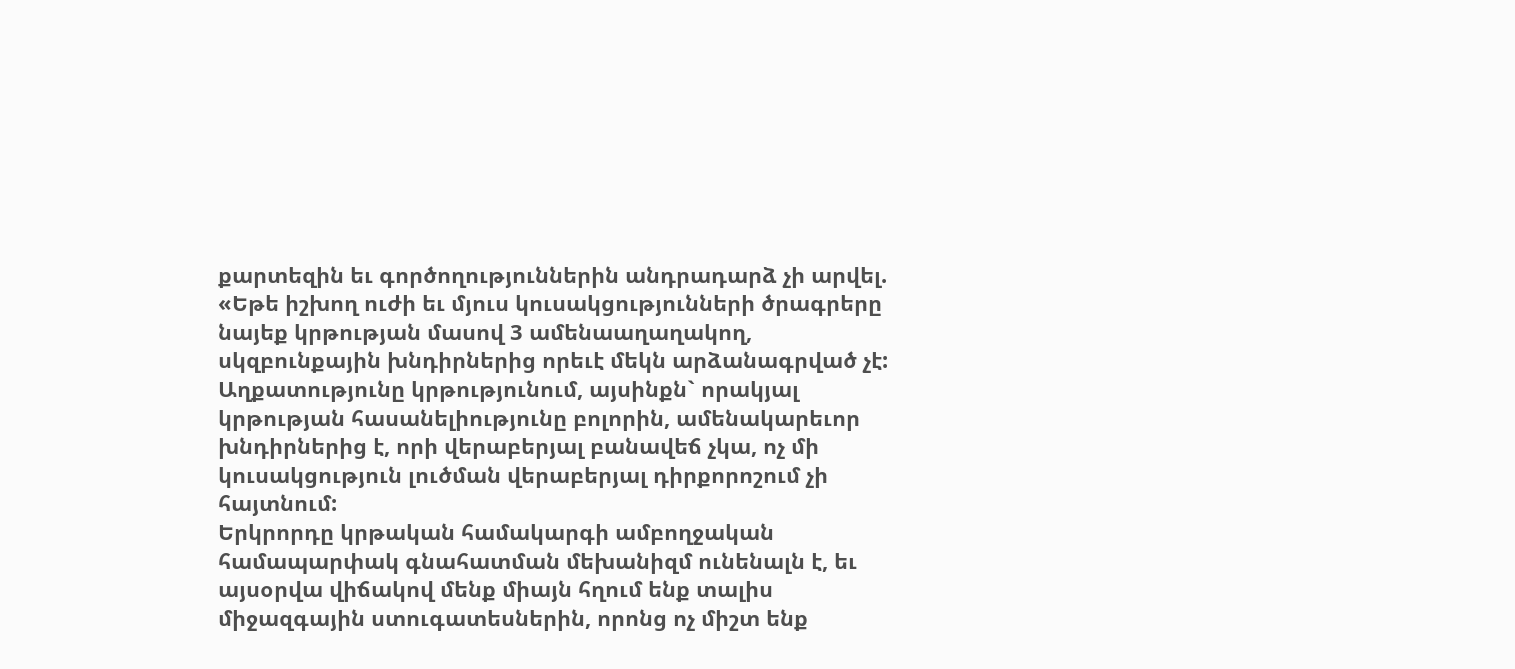քարտեզին եւ գործողություններին անդրադարձ չի արվել. «Եթե իշխող ուժի եւ մյուս կուսակցությունների ծրագրերը նայեք կրթության մասով 3 ամենաաղաղակող, սկզբունքային խնդիրներից որեւէ մեկն արձանագրված չէ: Աղքատությունը կրթությունում, այսինքն` որակյալ կրթության հասանելիությունը բոլորին, ամենակարեւոր խնդիրներից է, որի վերաբերյալ բանավեճ չկա, ոչ մի կուսակցություն լուծման վերաբերյալ դիրքորոշում չի հայտնում:
Երկրորդը կրթական համակարգի ամբողջական համապարփակ գնահատման մեխանիզմ ունենալն է, եւ այսօրվա վիճակով մենք միայն հղում ենք տալիս միջազգային ստուգատեսներին, որոնց ոչ միշտ ենք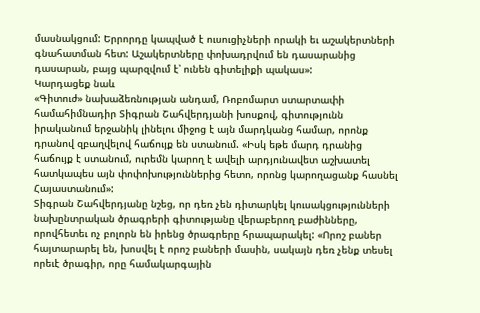մասնակցում: Երրորդը կապված է ուսուցիչների որակի եւ աշակերտների գնահատման հետ: Աշակերտները փոխադրվում են դասարանից դասարան, բայց պարզվում է՝ ունեն գիտելիքի պակաս»:
Կարդացեք նաև
«Գիտուժ» նախաձեռնության անդամ, Ռոբոմարտ ստարտափի համահիմնադիր Տիգրան Շահվերդյանի խոսքով, գիտությունն իրականում երջանիկ լինելու միջոց է այն մարդկանց համար, որոնք դրանով զբաղվելով հաճույք են ստանում. «Իսկ եթե մարդ դրանից հաճույք է ստանում, ուրեմն կարող է ավելի արդյունավետ աշխատել հատկապես այն փոփոխություններից հետո, որոնց կարողացանք հասնել Հայաստանում»:
Տիգրան Շահվերդյանը նշեց, որ դեռ չեն դիտարկել կուսակցությունների նախընտրական ծրագրերի գիտությանը վերաբերող բաժինները, որովհետեւ ոչ բոլորն են իրենց ծրագրերը հրապարակել: «Որոշ բաներ հայտարարել են, խոսվել է որոշ բաների մասին, սակայն դեռ չենք տեսել որեւէ ծրագիր, որը համակարգային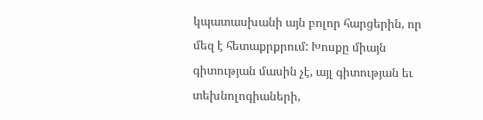կպատասխանի այն բոլոր հարցերին, որ մեզ է հետաքրքրում: Խոսքը միայն գիտության մասին չէ, այլ գիտության եւ տեխնոլոգիաների,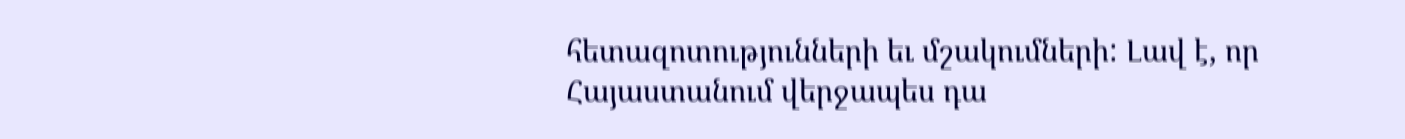հետազոտությունների եւ մշակումների: Լավ է, որ Հայաստանում վերջապես դա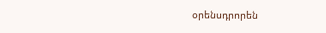օրենսդրորեն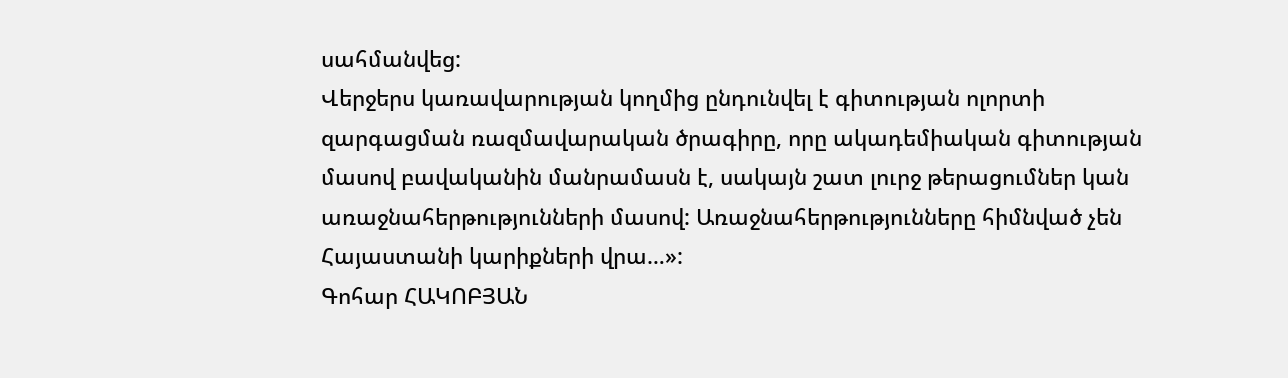սահմանվեց:
Վերջերս կառավարության կողմից ընդունվել է գիտության ոլորտի զարգացման ռազմավարական ծրագիրը, որը ակադեմիական գիտության մասով բավականին մանրամասն է, սակայն շատ լուրջ թերացումներ կան առաջնահերթությունների մասով: Առաջնահերթությունները հիմնված չեն Հայաստանի կարիքների վրա…»:
Գոհար ՀԱԿՈԲՅԱՆ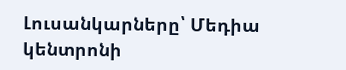Լուսանկարները՝ Մեդիա կենտրոնի